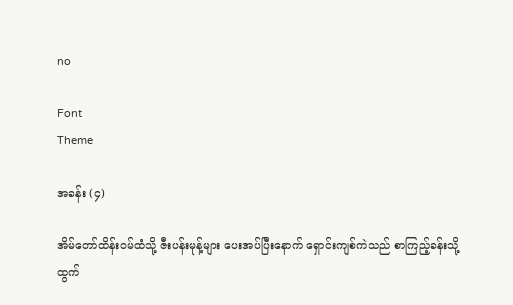no

Font
Theme

အခန်း (၄)

အိမ်တော်ထိန်းဝမ်ထံသို့ ဇီးပန်းမုန့်များ ပေးအပ်ပြီးနောက် ရှောင်းကျစ်ကဲသည် စာကြည့်ခန်းသို့ ထွက်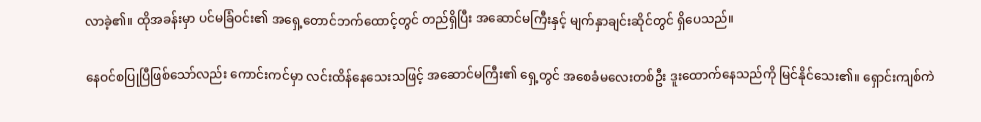လာခဲ့၏။ ထိုအခန်းမှာ ပင်မခြံဝင်း၏ အရှေ့တောင်ဘက်ထောင့်တွင် တည်ရှိပြီး အဆောင်မကြီးနှင့် မျက်နှာချင်းဆိုင်တွင် ရှိပေသည်။

နေဝင်စပြုပြီဖြစ်သော်လည်း ကောင်းကင်မှာ လင်းထိန်နေသေးသဖြင့် အဆောင်မကြီး၏ ရှေ့တွင် အစေခံမလေးတစ်ဦး ဒူးထောက်နေသည်ကို မြင်နိုင်သေး၏။ ရှောင်းကျစ်ကဲ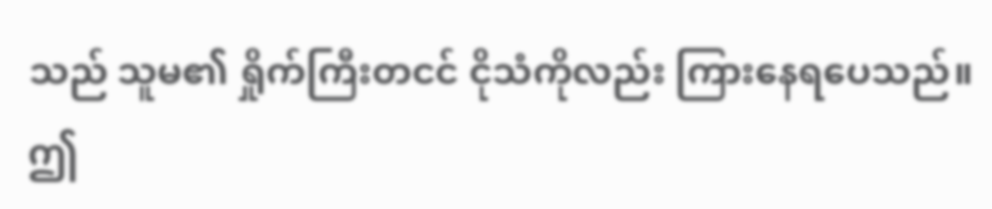သည် သူမ၏ ရှိုက်ကြီးတငင် ငိုသံကိုလည်း ကြားနေရပေသည်။ ဤ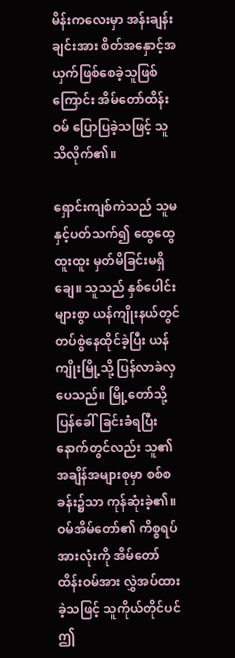မိန်းကလေးမှာ အန်းချန်းချင်းအား စိတ်အနှောင့်အယှက်ဖြစ်စေခဲ့သူဖြစ်ကြောင်း အိမ်တော်ထိန်းဝမ် ပြောပြခဲ့သဖြင့် သူ သိလိုက်၏။

ရှောင်းကျစ်ကဲသည် သူမနှင့်ပတ်သက်၍ ထွေထွေထူးထူး မှတ်မိခြင်းမရှိချေ။ သူသည် နှစ်ပေါင်းများစွာ ယန်ကျိုးနယ်တွင် တပ်စွဲနေထိုင်ခဲ့ပြီး ယန်ကျိုးမြို့သို့ ပြန်လာခဲလှပေသည်။ မြို့တော်သို့ ပြန်ခေါ်ခြင်းခံရပြီးနောက်တွင်လည်း သူ၏ အချိန်အများစုမှာ စစ်စခန်း၌သာ ကုန်ဆုံးခဲ့၏။ ဝမ်အိမ်တော်၏ ကိစ္စရပ်အားလုံးကို အိမ်တော်ထိန်းဝမ်အား လွှဲအပ်ထားခဲ့သဖြင့် သူကိုယ်တိုင်ပင် ဤ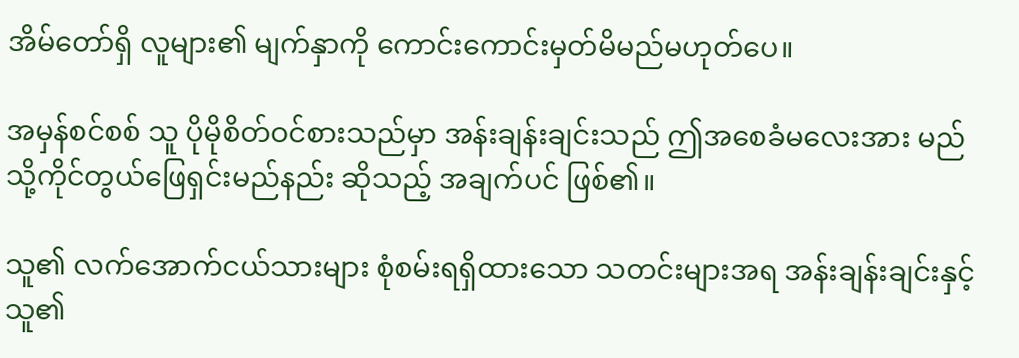အိမ်တော်ရှိ လူများ၏ မျက်နှာကို ကောင်းကောင်းမှတ်မိမည်မဟုတ်ပေ။

အမှန်စင်စစ် သူ ပိုမိုစိတ်ဝင်စားသည်မှာ အန်းချန်းချင်းသည် ဤအစေခံမလေးအား မည်သို့ကိုင်တွယ်ဖြေရှင်းမည်နည်း ဆိုသည့် အချက်ပင် ဖြစ်၏။

သူ၏ လက်အောက်ငယ်သားများ စုံစမ်းရရှိထားသော သတင်းများအရ အန်းချန်းချင်းနှင့် သူ၏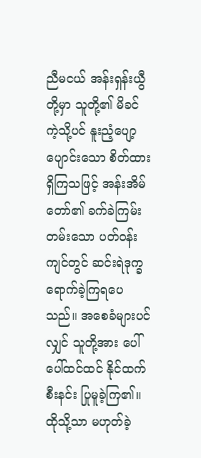ညီမငယ် အန်းရှန်းယွီတို့မှာ သူတို့၏ မိခင်ကဲ့သို့ပင် နူးညံ့ပျော့ပျောင်းသော စိတ်ထားရှိကြသဖြင့် အန်းအိမ်တော်၏ ခက်ခဲကြမ်းတမ်းသော ပတ်ဝန်းကျင်တွင် ဆင်းရဲဒုက္ခ ရောက်ခဲ့ကြရပေသည်။ အစေခံများပင်လျှင် သူတို့အား ပေါ်ပေါ်ထင်ထင် နိုင်ထက်စီးနင်း ပြုမူခဲ့ကြ၏။ ထိုသို့သာ မဟုတ်ခဲ့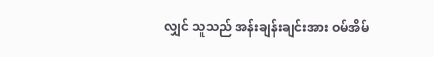လျှင် သူသည် အန်းချန်းချင်းအား ဝမ်အိမ်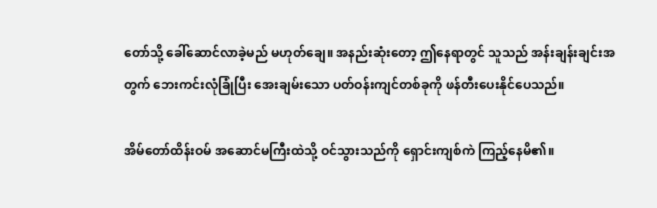တော်သို့ ခေါ်ဆောင်လာခဲ့မည် မဟုတ်ချေ။ အနည်းဆုံးတော့ ဤနေရာတွင် သူသည် အန်းချန်းချင်းအတွက် ဘေးကင်းလုံခြုံပြီး အေးချမ်းသော ပတ်ဝန်းကျင်တစ်ခုကို ဖန်တီးပေးနိုင်ပေသည်။

အိမ်တော်ထိန်းဝမ် အဆောင်မကြီးထဲသို့ ဝင်သွားသည်ကို ရှောင်းကျစ်ကဲ ကြည့်နေမိ၏။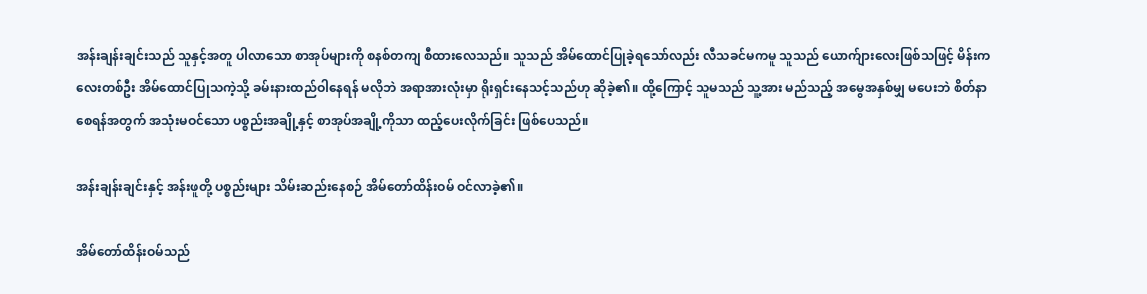အန်းချန်းချင်းသည် သူနှင့်အတူ ပါလာသော စာအုပ်များကို စနစ်တကျ စီထားလေသည်။ သူသည် အိမ်ထောင်ပြုခဲ့ရသော်လည်း လီသခင်မကမူ သူသည် ယောက်ျားလေးဖြစ်သဖြင့် မိန်းကလေးတစ်ဦး အိမ်ထောင်ပြုသကဲ့သို့ ခမ်းနားထည်ဝါနေရန် မလိုဘဲ အရာအားလုံးမှာ ရိုးရှင်းနေသင့်သည်ဟု ဆိုခဲ့၏။ ထို့ကြောင့် သူမသည် သူ့အား မည်သည့် အမွေအနှစ်မျှ မပေးဘဲ စိတ်နာစေရန်အတွက် အသုံးမဝင်သော ပစ္စည်းအချို့နှင့် စာအုပ်အချို့ကိုသာ ထည့်ပေးလိုက်ခြင်း ဖြစ်ပေသည်။

အန်းချန်းချင်းနှင့် အန်းဖူတို့ ပစ္စည်းများ သိမ်းဆည်းနေစဉ် အိမ်တော်ထိန်းဝမ် ဝင်လာခဲ့၏။

အိမ်တော်ထိန်းဝမ်သည်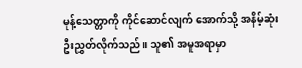မုန့်သေတ္တာကို ကိုင်ဆောင်လျက် အောက်သို့ အနိမ့်ဆုံး ဦးညွှတ်လိုက်သည်။ သူ၏ အမူအရာမှာ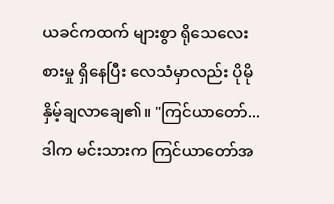ယခင်ကထက် များစွာ ရိုသေလေးစားမှု ရှိနေပြီး လေသံမှာလည်း ပိုမိုနှိမ့်ချလာချေ၏။ "ကြင်ယာတော်... ဒါက မင်းသားက ကြင်ယာတော်အ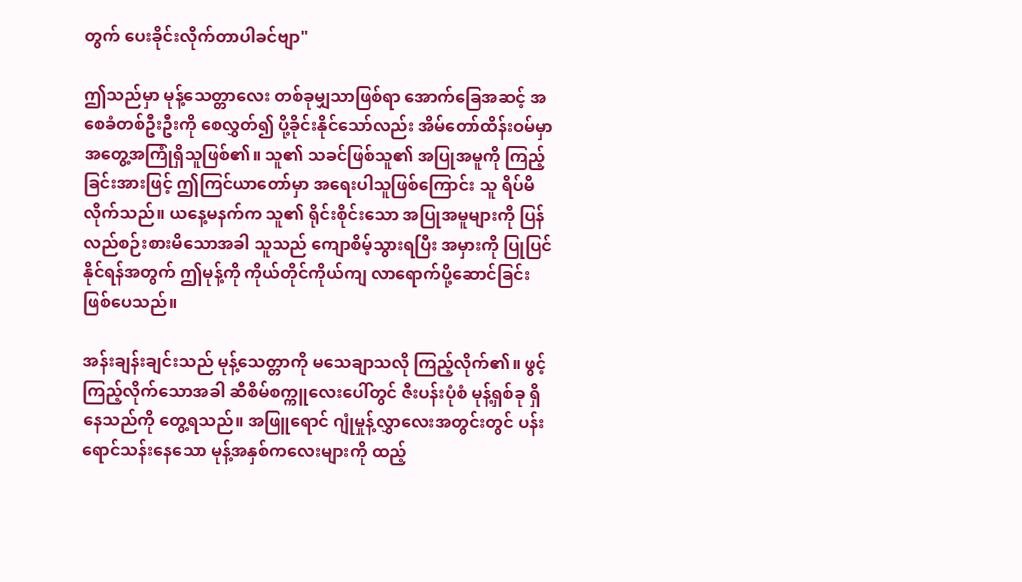တွက် ပေးခိုင်းလိုက်တာပါခင်ဗျာ"

ဤသည်မှာ မုန့်သေတ္တာလေး တစ်ခုမျှသာဖြစ်ရာ အောက်ခြေအဆင့် အစေခံတစ်ဦးဦးကို စေလွှတ်၍ ပို့ခိုင်းနိုင်သော်လည်း အိမ်တော်ထိန်းဝမ်မှာ အတွေ့အကြုံရှိသူဖြစ်၏။ သူ၏ သခင်ဖြစ်သူ၏ အပြုအမူကို ကြည့်ခြင်းအားဖြင့် ဤကြင်ယာတော်မှာ အရေးပါသူဖြစ်ကြောင်း သူ ရိပ်မိလိုက်သည်။ ယနေ့မနက်က သူ၏ ရိုင်းစိုင်းသော အပြုအမူများကို ပြန်လည်စဉ်းစားမိသောအခါ သူသည် ကျောစိမ့်သွားရပြီး အမှားကို ပြုပြင်နိုင်ရန်အတွက် ဤမုန့်ကို ကိုယ်တိုင်ကိုယ်ကျ လာရောက်ပို့ဆောင်ခြင်း ဖြစ်ပေသည်။

အန်းချန်းချင်းသည် မုန့်သေတ္တာကို မသေချာသလို ကြည့်လိုက်၏။ ဖွင့်ကြည့်လိုက်သောအခါ ဆီစိမ်စက္ကူလေးပေါ်တွင် ဇီးပန်းပုံစံ မုန့်ရှစ်ခု ရှိနေသည်ကို တွေ့ရသည်။ အဖြူရောင် ဂျုံမှုန့်လွှာလေးအတွင်းတွင် ပန်းရောင်သန်းနေသော မုန့်အနှစ်ကလေးများကို ထည့်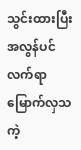သွင်းထားပြီး အလွန်ပင် လက်ရာမြောက်လှသကဲ့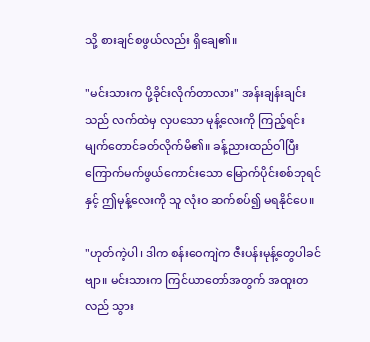သို့ စားချင်စဖွယ်လည်း ရှိချေ၏။

"မင်းသားက ပို့ခိုင်းလိုက်တာလား" အန်းချန်းချင်းသည် လက်ထဲမှ လှပသော မုန့်လေးကို ကြည့်ရင်း မျက်တောင်ခတ်လိုက်မိ၏။ ခန့်ညားထည်ဝါပြီး ကြောက်မက်ဖွယ်ကောင်းသော မြောက်ပိုင်းစစ်ဘုရင်နှင့် ဤမုန့်လေးကို သူ လုံးဝ ဆက်စပ်၍ မရနိုင်ပေ။

"ဟုတ်ကဲ့ပါ၊ ဒါက စန်းဝေကျဲက ဇီးပန်းမုန့်တွေပါခင်ဗျာ။ မင်းသားက ကြင်ယာတော်အတွက် အထူးတလည် သွား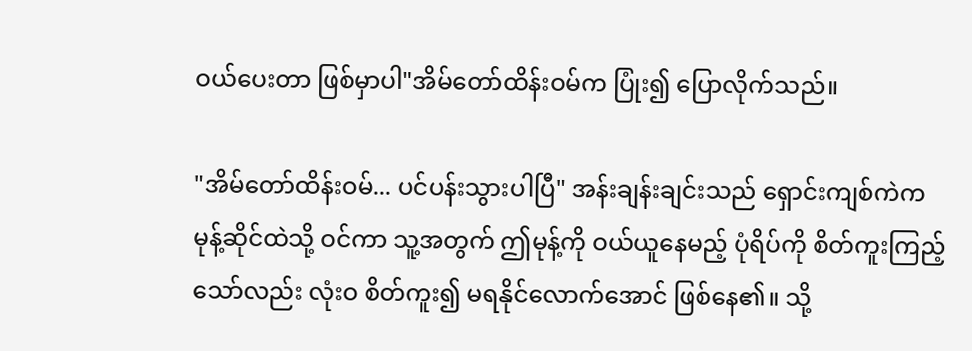ဝယ်ပေးတာ ဖြစ်မှာပါ"အိမ်တော်ထိန်းဝမ်က ပြုံး၍ ပြောလိုက်သည်။

"အိမ်တော်ထိန်းဝမ်... ပင်ပန်းသွားပါပြီ" အန်းချန်းချင်းသည် ရှောင်းကျစ်ကဲက မုန့်ဆိုင်ထဲသို့ ဝင်ကာ သူ့အတွက် ဤမုန့်ကို ဝယ်ယူနေမည့် ပုံရိပ်ကို စိတ်ကူးကြည့်သော်လည်း လုံးဝ စိတ်ကူး၍ မရနိုင်လောက်အောင် ဖြစ်နေ၏။ သို့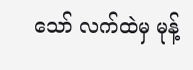သော် လက်ထဲမှ မုန့်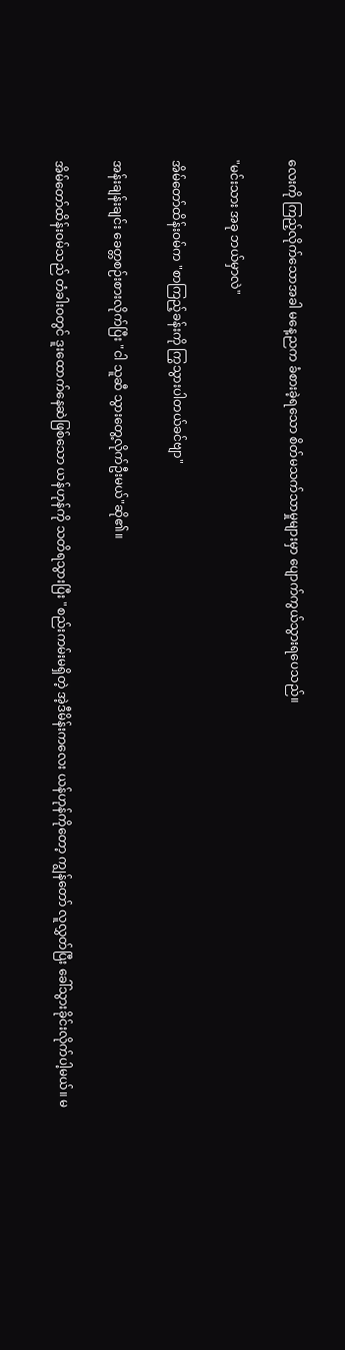လေးကို ကြည့်လိုက်သောအခါ မနေ့ညက ခံစားခဲ့ရသော စိတ်မသက်သာမှုများမှာ ပျောက်ကွယ်သွားရပေသည်။

"မင်းသား အခု ဘယ်မှာလဲ"

အိမ်တော်ထိန်းဝမ်က "စာကြည့်ခန်းကို ကြွသွားပါတယ်ခင်ဗျာ"

အန်းချန်းချင်း ခေတ္တစဉ်းစားလိုက်ပြီး "ငါ သူဆီ သွားတွေ့လိုက်ဦးမယ်"ဆို၏။

အိမ်တော်ထိန်းဝမ်သည် တံခါးဝတွင် ဒူးထောက်နေဆဲဖြစ်သော ယန်ဟုန်ကို သတိရသွားပြီး "စည်းကမ်းမရှိတဲ့ အဲ့ဒီမိန်းကလေး ယန်ဟုန်ကိုတော့ ကျွန်တော် လူလွှတ်ပြီး ခေါ်သွားခိုင်းလိုက်ပါ့မယ်။ မ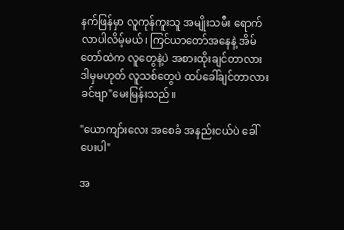နက်ဖြန်မှာ လူကုန်ကူးသူ အမျိုးသမီး ရောက်လာပါလိမ့်မယ်၊ ကြင်ယာတော်အနေနဲ့ အိမ်တော်ထဲက လူတွေနဲ့ပဲ အစားထိုးချင်တာလား ဒါမှမဟုတ် လူသစ်တွေပဲ ထပ်ခေါ်ချင်တာလားခင်ဗျာ"မေးမြန်းသည်။

"ယောကျာ်းလေး အစေခံ အနည်းငယ်ပဲ ခေါ်ပေးပါ"

အ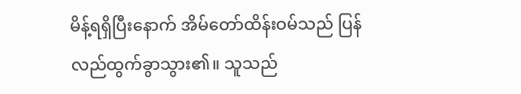မိန့်ရရှိပြီးနောက် အိမ်တော်ထိန်းဝမ်သည် ပြန်လည်ထွက်ခွာသွား၏။ သူသည်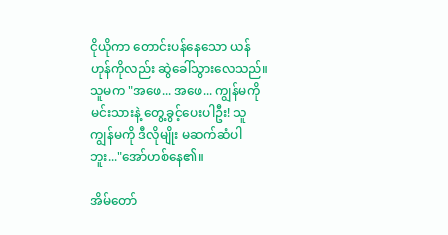ငိုယိုကာ တောင်းပန်နေသော ယန်ဟုန်ကိုလည်း ဆွဲခေါ်သွားလေသည်။ သူမက "အဖေ... အဖေ... ကျွန်မကို မင်းသားနဲ့ တွေ့ခွင့်ပေးပါဦး! သူ ကျွန်မကို ဒီလိုမျိုး မဆက်ဆံပါဘူး..."အော်ဟစ်နေ၏။

အိမ်တော်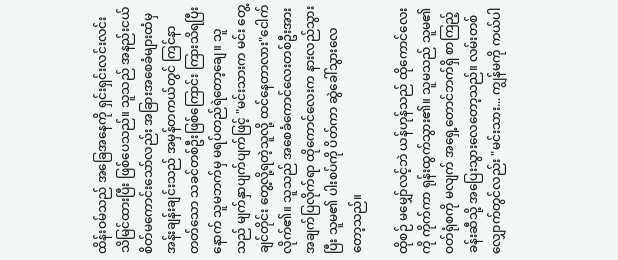ထိန်းဝမ်သည် အခြေအနေကို ရှင်းရှင်းလင်းလင်း သိမြင်ထားပြီး ဖြစ်ပေသည်။ သူသည် အနည်းငယ် စိတ်မကောင်းသော်လည်း အခြားအစေခံများထံမှ အန်းချန်းချင်းသည် အမှန်တကယ်တွင် ကြင်နာတတ်သော သခင်တစ်ဦးဖြစ်ကြောင်း ကြားသိရပြီးနောက် သူမဘက်မှ မရပ်တည်ရဲတော့ချေ။ သူသည် မျက်နှာပျက်ပျက်ဖြင့် "မင်းသားက မင်း တွေ့ချင်တိုင်း တွေ့လို့ရတဲ့သူလို့ ထင်နေတာလား"ငေါက်လိုက်၏။ သူသည် အစေခံကောင်လေးတစ်ဦးအား အချက်ပြလိုက်ရာ ထိုကောင်လေးက နားလည်သွားပြီး သူမ၏ ပါးစပ်ကို ပိတ်ကာ ဆွဲခေါ်သွားလေတော့သည်။

ထိုစဉ် မမျှော်လင့်ဘဲ ယန်ဟုန်သည် ထိုကောင်လေးကို ကိုက်ကာ ရုန်းထွက်သွား၏။ သူမသည် သူမ၏ ဝတ်ရုံစကို မလျက် အရှေ့တောင်ဘက်ရှိ စာကြည့်ခန်းဆီသို့ အပြေးသွားလေတော့သည်။ လမ်းတစ်လျှောက်တွင်လည်း "မင်းသား... ကျွန်မကို ကယ်ပါ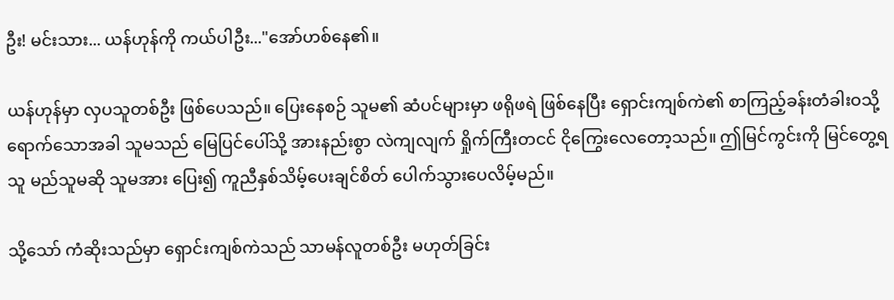ဦး! မင်းသား... ယန်ဟုန်ကို ကယ်ပါဦး..."အော်ဟစ်နေ၏။

ယန်ဟုန်မှာ လှပသူတစ်ဦး ဖြစ်ပေသည်။ ပြေးနေစဉ် သူမ၏ ဆံပင်များမှာ ဖရိုဖရဲ ဖြစ်နေပြီး ရှောင်းကျစ်ကဲ၏ စာကြည့်ခန်းတံခါးဝသို့ ရောက်သောအခါ သူမသည် မြေပြင်ပေါ်သို့ အားနည်းစွာ လဲကျလျက် ရှိုက်ကြီးတငင် ငိုကြွေးလေတော့သည်။ ဤမြင်ကွင်းကို မြင်တွေ့ရသူ မည်သူမဆို သူမအား ပြေး၍ ကူညီနှစ်သိမ့်ပေးချင်စိတ် ပေါက်သွားပေလိမ့်မည်။

သို့သော် ကံဆိုးသည်မှာ ရှောင်းကျစ်ကဲသည် သာမန်လူတစ်ဦး မဟုတ်ခြင်း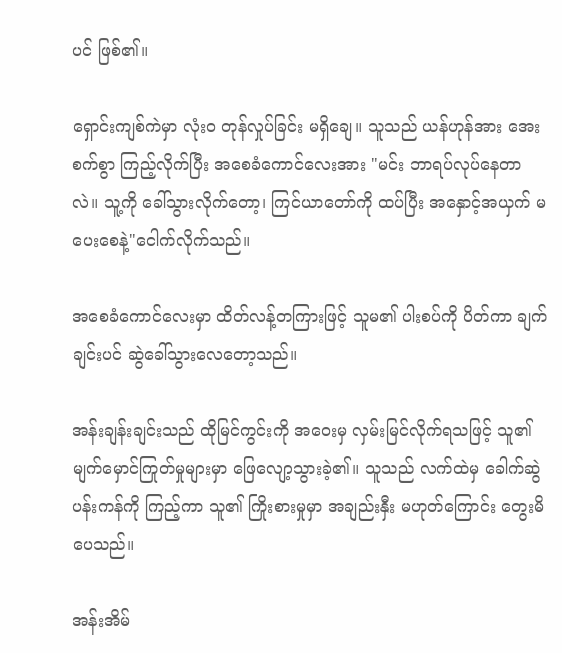ပင် ဖြစ်၏။

ရှောင်းကျစ်ကဲမှာ လုံးဝ တုန်လှုပ်ခြင်း မရှိချေ။ သူသည် ယန်ဟုန်အား အေးစက်စွာ ကြည့်လိုက်ပြီး အစေခံကောင်လေးအား "မင်း ဘာရပ်လုပ်နေတာလဲ။ သူ့ကို ခေါ်သွားလိုက်တော့၊ ကြင်ယာတော်ကို ထပ်ပြီး အနှောင့်အယှက် မပေးစေနဲ့"ငေါက်လိုက်သည်။

အစေခံကောင်လေးမှာ ထိတ်လန့်တကြားဖြင့် သူမ၏ ပါးစပ်ကို ပိတ်ကာ ချက်ချင်းပင် ဆွဲခေါ်သွားလေတော့သည်။

အန်းချန်းချင်းသည် ထိုမြင်ကွင်းကို အဝေးမှ လှမ်းမြင်လိုက်ရသဖြင့် သူ၏ မျက်မှောင်ကြုတ်မှုများမှာ ဖြေလျော့သွားခဲ့၏။ သူသည် လက်ထဲမှ ခေါက်ဆွဲပန်းကန်ကို ကြည့်ကာ သူ၏ ကြိုးစားမှုမှာ အချည်းနှီး မဟုတ်ကြောင်း တွေးမိပေသည်။

အန်းအိမ်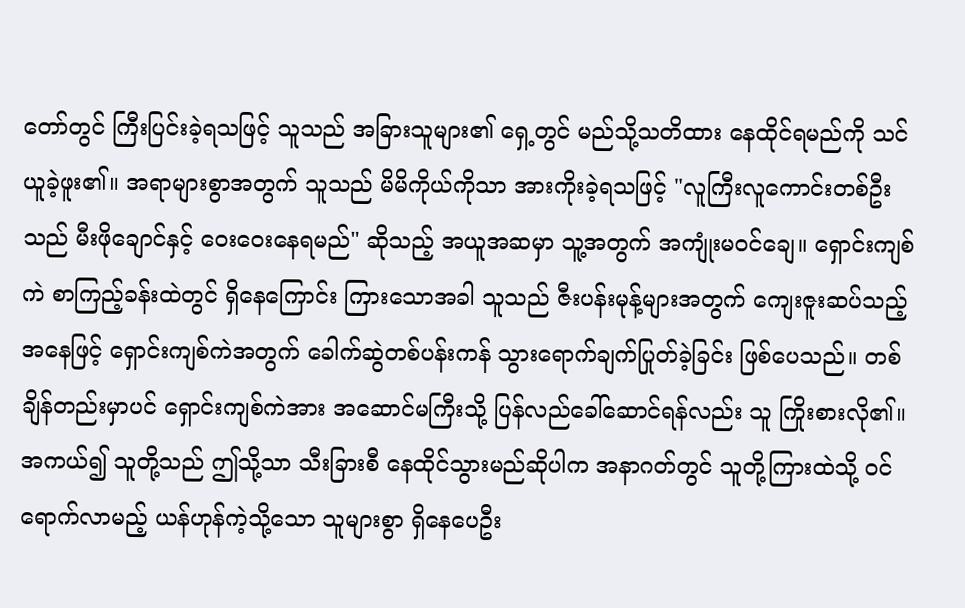တော်တွင် ကြီးပြင်းခဲ့ရသဖြင့် သူသည် အခြားသူများ၏ ရှေ့တွင် မည်သို့သတိထား နေထိုင်ရမည်ကို သင်ယူခဲ့ဖူး၏။ အရာများစွာအတွက် သူသည် မိမိကိုယ်ကိုသာ အားကိုးခဲ့ရသဖြင့် "လူကြီးလူကောင်းတစ်ဦးသည် မီးဖိုချောင်နှင့် ဝေးဝေးနေရမည်" ဆိုသည့် အယူအဆမှာ သူ့အတွက် အကျုံးမဝင်ချေ။ ရှောင်းကျစ်ကဲ စာကြည့်ခန်းထဲတွင် ရှိနေကြောင်း ကြားသောအခါ သူသည် ဇီးပန်းမုန့်များအတွက် ကျေးဇူးဆပ်သည့်အနေဖြင့် ရှောင်းကျစ်ကဲအတွက် ခေါက်ဆွဲတစ်ပန်းကန် သွားရောက်ချက်ပြုတ်ခဲ့ခြင်း ဖြစ်ပေသည်။ တစ်ချိန်တည်းမှာပင် ရှောင်းကျစ်ကဲအား အဆောင်မကြီးသို့ ပြန်လည်ခေါ်ဆောင်ရန်လည်း သူ ကြိုးစားလို၏။ အကယ်၍ သူတို့သည် ဤသို့သာ သီးခြားစီ နေထိုင်သွားမည်ဆိုပါက အနာဂတ်တွင် သူတို့ကြားထဲသို့ ဝင်ရောက်လာမည့် ယန်ဟုန်ကဲ့သို့သော သူများစွာ ရှိနေပေဦး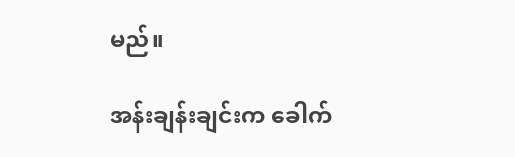မည်။

အန်းချန်းချင်းက ခေါက်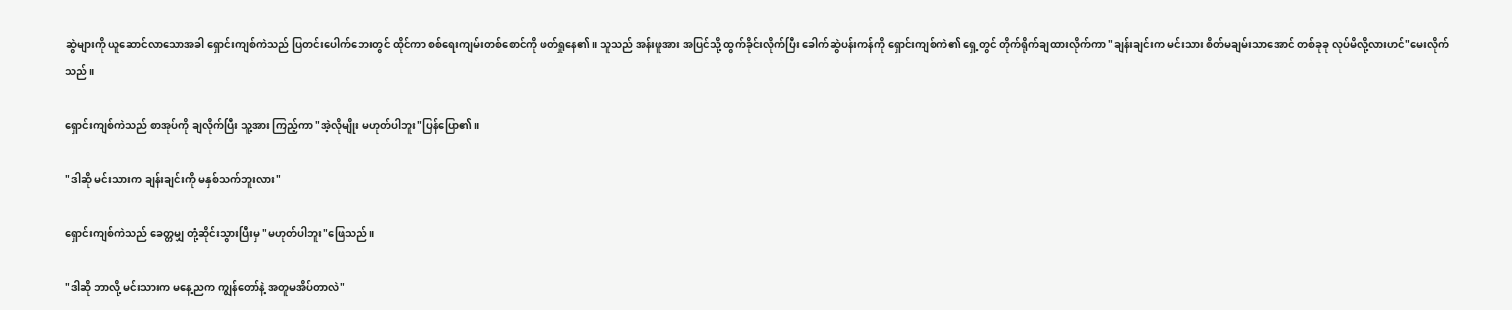ဆွဲများကို ယူဆောင်လာသောအခါ ရှောင်းကျစ်ကဲသည် ပြတင်းပေါက်ဘေးတွင် ထိုင်ကာ စစ်ရေးကျမ်းတစ်စောင်ကို ဖတ်ရှုနေ၏။ သူသည် အန်းဖူအား အပြင်သို့ ထွက်ခိုင်းလိုက်ပြီး ခေါက်ဆွဲပန်းကန်ကို ရှောင်းကျစ်ကဲ၏ ရှေ့တွင် တိုက်ရိုက်ချထားလိုက်ကာ "ချန်းချင်းက မင်းသား စိတ်မချမ်းသာအောင် တစ်ခုခု လုပ်မိလို့လားဟင်"မေးလိုက်သည်။

ရှောင်းကျစ်ကဲသည် စာအုပ်ကို ချလိုက်ပြီး သူ့အား ကြည့်ကာ "အဲ့လိုမျိုး မဟုတ်ပါဘူး"ပြန်ပြော၏။

"ဒါဆို မင်းသားက ချန်းချင်းကို မနှစ်သက်ဘူးလား"

ရှောင်းကျစ်ကဲသည် ခေတ္တမျှ တုံ့ဆိုင်းသွားပြီးမှ "မဟုတ်ပါဘူး"ဖြေသည်။

"ဒါဆို ဘာလို့ မင်းသားက မနေ့ညက ကျွန်တော်နဲ့ အတူမအိပ်တာလဲ"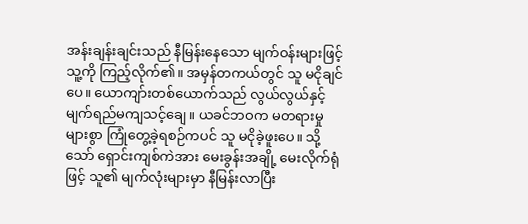အန်းချန်းချင်းသည် နီမြန်းနေသော မျက်ဝန်းများဖြင့် သူ့ကို ကြည့်လိုက်၏။ အမှန်တကယ်တွင် သူ မငိုချင်ပေ။ ယောကျာ်းတစ်ယောက်သည် လွယ်လွယ်နှင့် မျက်ရည်မကျသင့်ချေ။ ယခင်ဘဝက မတရားမှုများစွာ ကြုံတွေ့ခဲ့ရစဉ်ကပင် သူ မငိုခဲ့ဖူးပေ။ သို့သော် ရှောင်းကျစ်ကဲအား မေးခွန်းအချို့ မေးလိုက်ရုံဖြင့် သူ၏ မျက်လုံးများမှာ နီမြန်းလာပြီး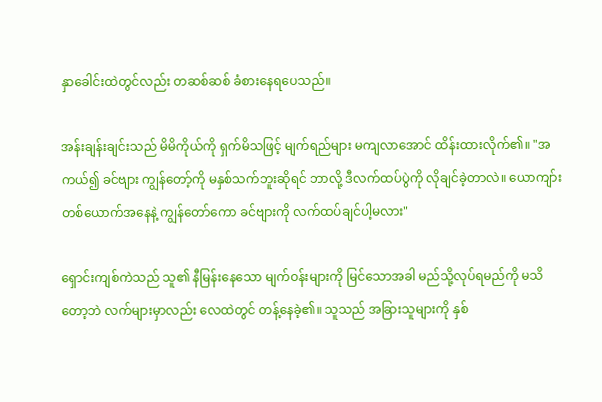နှာခေါင်းထဲတွင်လည်း တဆစ်ဆစ် ခံစားနေရပေသည်။

အန်းချန်းချင်းသည် မိမိကိုယ်ကို ရှက်မိသဖြင့် မျက်ရည်များ မကျလာအောင် ထိန်းထားလိုက်၏။ "အကယ်၍ ခင်ဗျား ကျွန်တော့်ကို မနှစ်သက်ဘူးဆိုရင် ဘာလို့ ဒီလက်ထပ်ပွဲကို လိုချင်ခဲ့တာလဲ။ ယောကျာ်းတစ်ယောက်အနေနဲ့ ကျွန်တော်ကော ခင်ဗျားကို လက်ထပ်ချင်ပါ့မလား"

ရှောင်းကျစ်ကဲသည် သူ၏ နီမြန်းနေသော မျက်ဝန်းများကို မြင်သောအခါ မည်သို့လုပ်ရမည်ကို မသိတော့ဘဲ လက်များမှာလည်း လေထဲတွင် တန့်နေခဲ့၏။ သူသည် အခြားသူများကို နှစ်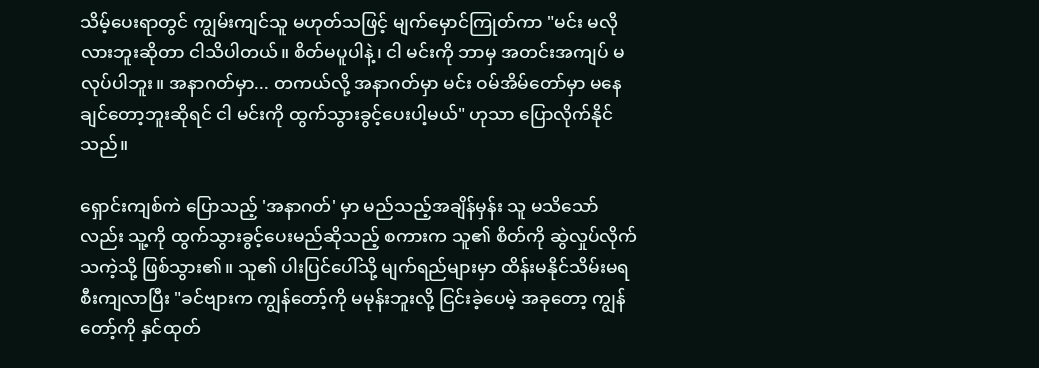သိမ့်ပေးရာတွင် ကျွမ်းကျင်သူ မဟုတ်သဖြင့် မျက်မှောင်ကြုတ်ကာ "မင်း မလိုလားဘူးဆိုတာ ငါသိပါတယ်။ စိတ်မပူပါနဲ့၊ ငါ မင်းကို ဘာမှ အတင်းအကျပ် မလုပ်ပါဘူး။ အနာဂတ်မှာ... တကယ်လို့ အနာဂတ်မှာ မင်း ဝမ်အိမ်တော်မှာ မနေချင်တော့ဘူးဆိုရင် ငါ မင်းကို ထွက်သွားခွင့်ပေးပါ့မယ်" ဟုသာ ပြောလိုက်နိုင်သည်။

ရှောင်းကျစ်ကဲ ပြောသည့် 'အနာဂတ်' မှာ မည်သည့်အချိန်မှန်း သူ မသိသော်လည်း သူ့ကို ထွက်သွားခွင့်ပေးမည်ဆိုသည့် စကားက သူ၏ စိတ်ကို ဆွဲလှုပ်လိုက်သကဲ့သို့ ဖြစ်သွား၏။ သူ၏ ပါးပြင်ပေါ်သို့ မျက်ရည်များမှာ ထိန်းမနိုင်သိမ်းမရ စီးကျလာပြီး "ခင်ဗျားက ကျွန်တော့်ကို မမုန်းဘူးလို့ ငြင်းခဲ့ပေမဲ့ အခုတော့ ကျွန်တော့်ကို နှင်ထုတ်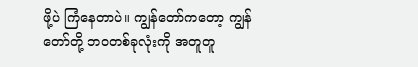ဖို့ပဲ ကြံနေတာပဲ။ ကျွန်တော်ကတော့ ကျွန်တော်တို့ ဘဝတစ်ခုလုံးကို အတူတူ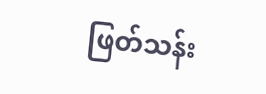ဖြတ်သန်း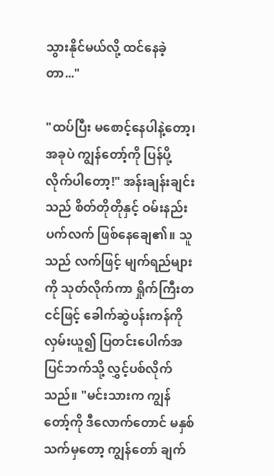သွားနိုင်မယ်လို့ ထင်နေခဲ့တာ..."

"ထပ်ပြီး မစောင့်နေပါနဲ့တော့၊ အခုပဲ ကျွန်တော့်ကို ပြန်ပို့လိုက်ပါတော့!" အန်းချန်းချင်းသည် စိတ်တိုတိုနှင့် ဝမ်းနည်းပက်လက် ဖြစ်နေချေ၏။ သူသည် လက်ဖြင့် မျက်ရည်များကို သုတ်လိုက်ကာ ရှိုက်ကြီးတငင်ဖြင့် ခေါက်ဆွဲပန်းကန်ကို လှမ်းယူ၍ ပြတင်းပေါက်အပြင်ဘက်သို့ လွှင့်ပစ်လိုက်သည်။ "မင်းသားက ကျွန်တော့်ကို ဒီလောက်တောင် မနှစ်သက်မှတော့ ကျွန်တော် ချက်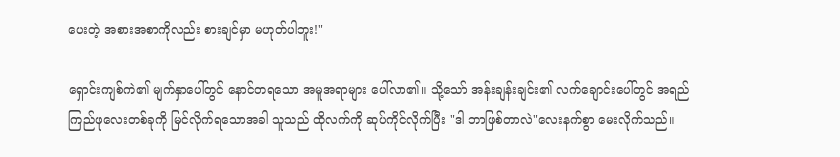ပေးတဲ့ အစားအစာကိုလည်း စားချင်မှာ မဟုတ်ပါဘူး!"

ရှောင်းကျစ်ကဲ၏ မျက်နှာပေါ်တွင် နောင်တရသော အမူအရာများ ပေါ်လာ၏။ သို့သော် အန်းချန်းချင်း၏ လက်ချောင်းပေါ်တွင် အရည်ကြည်ဖုလေးတစ်ခုကို မြင်လိုက်ရသောအခါ သူသည် ထိုလက်ကို ဆုပ်ကိုင်လိုက်ပြီး "ဒါ ဘာဖြစ်တာလဲ"လေးနက်စွာ မေးလိုက်သည်။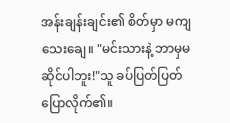အန်းချန်းချင်း၏ စိတ်မှာ မကျသေးချေ။ "မင်းသားနဲ့ ဘာမှမဆိုင်ပါဘူး!"သူ ခပ်ပြတ်ပြတ် ပြောလိုက်၏။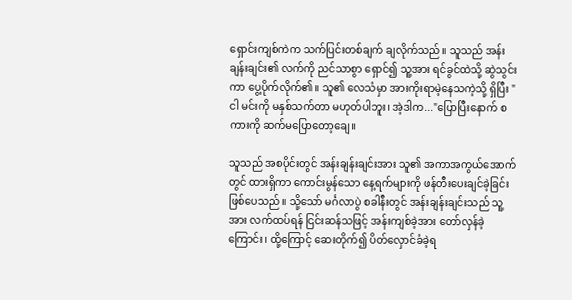ရှောင်းကျစ်ကဲက သက်ပြင်းတစ်ချက် ချလိုက်သည်။ သူသည် အန်းချန်းချင်း၏ လက်ကို ညင်သာစွာ ရှောင်၍ သူ့အား ရင်ခွင်ထဲသို့ ဆွဲသွင်းကာ ပွေ့ပိုက်လိုက်၏။ သူ၏ လေသံမှာ အားကိုးရာမဲ့နေသကဲ့သို့ ရှိပြီး "ငါ မင်းကို မနှစ်သက်တာ မဟုတ်ပါဘူး၊ အဲ့ဒါက..."ပြောပြီးနောက် စကားကို ဆက်မပြောတော့ချေ။

သူသည် အစပိုင်းတွင် အန်းချန်းချင်းအား သူ၏ အကာအကွယ်အောက်တွင် ထားရှိကာ ကောင်းမွန်သော နေ့ရက်များကို ဖန်တီးပေးချင်ခဲ့ခြင်း ဖြစ်ပေသည်။ သို့သော် မင်္ဂလာပွဲ စခါနီးတွင် အန်းချန်းချင်းသည် သူ့အား လက်ထပ်ရန် ငြင်းဆန်သဖြင့် အန်းကျစ်ခဲ့အား တော်လှန်ခဲ့ကြောင်း၊ ထို့ကြောင့် ဆေးတိုက်၍ ပိတ်လှောင်ခံခဲ့ရ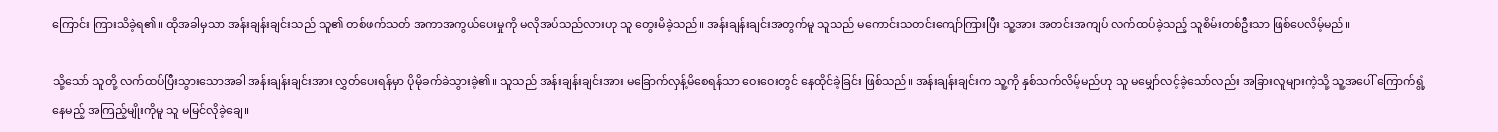ကြောင်း ကြားသိခဲ့ရ၏။ ထိုအခါမှသာ အန်းချန်းချင်းသည် သူ၏ တစ်ဖက်သတ် အကာအကွယ်ပေးမှုကို မလိုအပ်သည်လားဟု သူ တွေးမိခဲ့သည်။ အန်းချန်းချင်းအတွက်မူ သူသည် မကောင်းသတင်းကျော်ကြားပြီး သူ့အား အတင်းအကျပ် လက်ထပ်ခဲ့သည့် သူစိမ်းတစ်ဦးသာ ဖြစ်ပေလိမ့်မည်။

သို့သော် သူတို့ လက်ထပ်ပြီးသွားသောအခါ အန်းချန်းချင်းအား လွှတ်ပေးရန်မှာ ပိုမိုခက်ခဲသွားခဲ့၏။ သူသည် အန်းချန်းချင်းအား မခြောက်လှန့်မိစေရန်သာ ဝေးဝေးတွင် နေထိုင်ခဲ့ခြင်း ဖြစ်သည်။ အန်းချန်းချင်းက သူ့ကို နှစ်သက်လိမ့်မည်ဟု သူ မမျှော်လင့်ခဲ့သော်လည်း အခြားလူများကဲ့သို့ သူ့အပေါ် ကြောက်ရွံ့နေမည့် အကြည့်မျိုးကိုမူ သူ မမြင်လိုခဲ့ချေ။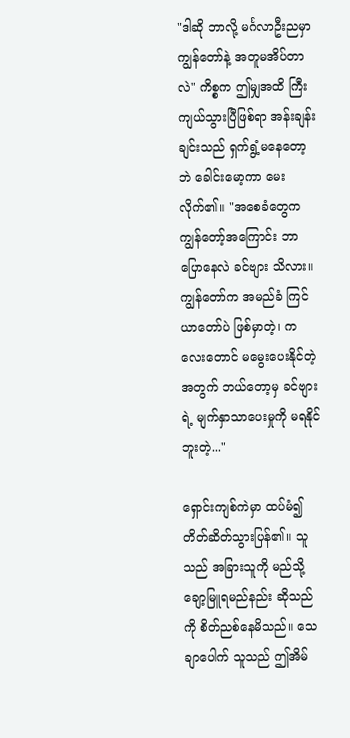"ဒါဆို ဘာလို့ မင်္ဂလာဦးညမှာ ကျွန်တော်နဲ့ အတူမအိပ်တာလဲ" ကိစ္စက ဤမျှအထိ ကြီးကျယ်သွားပြီဖြစ်ရာ အန်းချန်းချင်းသည် ရှက်ရွံ့မနေတော့ဘဲ ခေါင်းမော့ကာ မေးလိုက်၏။ "အစေခံတွေက ကျွန်တော့်အကြောင်း ဘာပြောနေလဲ ခင်ဗျား သိလား။ ကျွန်တော်က အမည်ခံ ကြင်ယာတော်ပဲ ဖြစ်မှာတဲ့၊ ကလေးတောင် မမွေးပေးနိုင်တဲ့အတွက် ဘယ်တော့မှ ခင်ဗျားရဲ့ မျက်နှာသာပေးမှုကို မရနိုင်ဘူးတဲ့..."

ရှောင်းကျစ်ကဲမှာ ထပ်မံ၍ တိတ်ဆိတ်သွားပြန်၏။ သူသည် အခြားသူကို မည်သို့ချော့မြူရမည်နည်း ဆိုသည်ကို စိတ်ညစ်နေမိသည်။ သေချာပေါက် သူသည် ဤအိမ်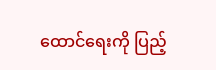ထောင်ရေးကို ပြည့်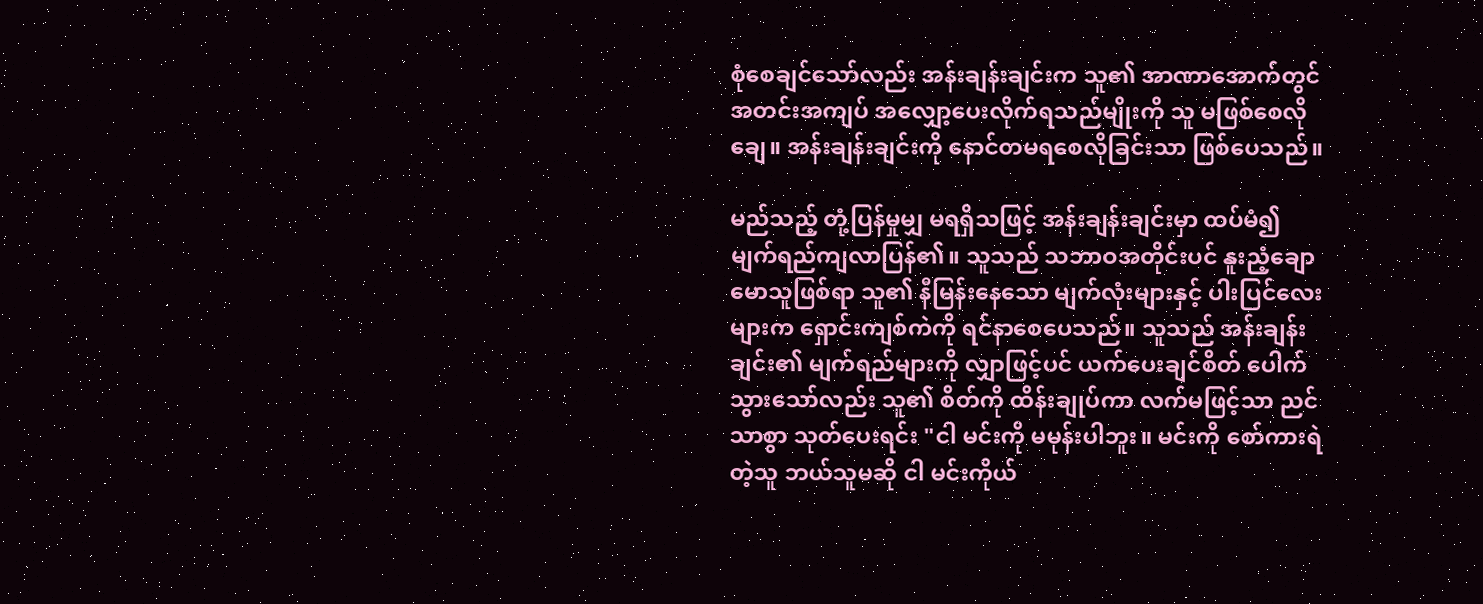စုံစေချင်သော်လည်း အန်းချန်းချင်းက သူ၏ အာဏာအောက်တွင် အတင်းအကျပ် အလျှော့ပေးလိုက်ရသည်မျိုးကို သူ မဖြစ်စေလိုချေ။ အန်းချန်းချင်းကို နောင်တမရစေလိုခြင်းသာ ဖြစ်ပေသည်။

မည်သည့် တုံ့ပြန်မှုမျှ မရရှိသဖြင့် အန်းချန်းချင်းမှာ ထပ်မံ၍ မျက်ရည်ကျလာပြန်၏။ သူသည် သဘာဝအတိုင်းပင် နူးညံ့ချောမောသူဖြစ်ရာ သူ၏ နီမြန်းနေသော မျက်လုံးများနှင့် ပါးပြင်လေးများက ရှောင်းကျစ်ကဲကို ရင်နာစေပေသည်။ သူသည် အန်းချန်းချင်း၏ မျက်ရည်များကို လျှာဖြင့်ပင် ယက်ပေးချင်စိတ် ပေါက်သွားသော်လည်း သူ၏ စိတ်ကို ထိန်းချုပ်ကာ လက်မဖြင့်သာ ညင်သာစွာ သုတ်ပေးရင်း "ငါ မင်းကို မမုန်းပါဘူး။ မင်းကို စော်ကားရဲတဲ့သူ ဘယ်သူမဆို ငါ မင်းကိုယ်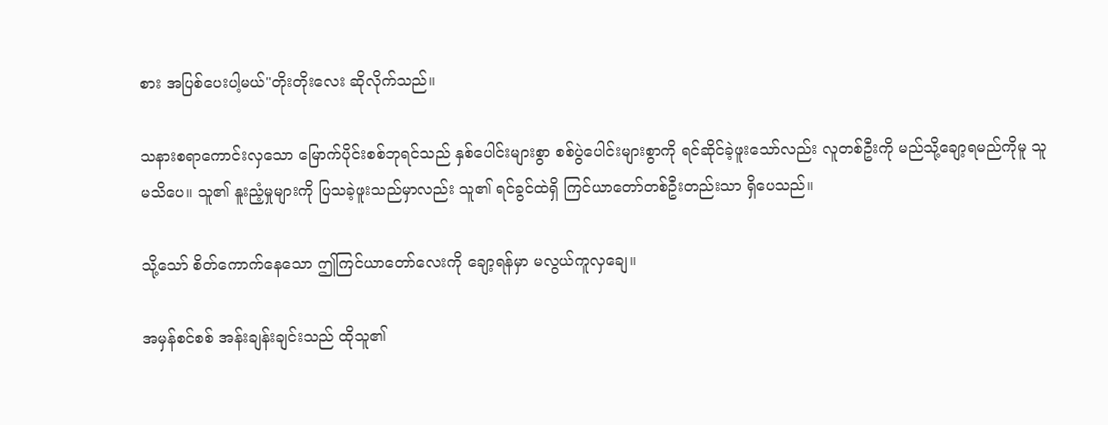စား အပြစ်ပေးပါ့မယ်"တိုးတိုးလေး ဆိုလိုက်သည်။

သနားစရာကောင်းလှသော မြောက်ပိုင်းစစ်ဘုရင်သည် နှစ်ပေါင်းများစွာ စစ်ပွဲပေါင်းများစွာကို ရင်ဆိုင်ခဲ့ဖူးသော်လည်း လူတစ်ဦးကို မည်သို့ချော့ရမည်ကိုမူ သူ မသိပေ။ သူ၏ နူးညံ့မှုများကို ပြသခဲ့ဖူးသည်မှာလည်း သူ၏ ရင်ခွင်ထဲရှိ ကြင်ယာတော်တစ်ဦးတည်းသာ ရှိပေသည်။

သို့သော် စိတ်ကောက်နေသော ဤကြင်ယာတော်လေးကို ချော့ရန်မှာ မလွယ်ကူလှချေ။

အမှန်စင်စစ် အန်းချန်းချင်းသည် ထိုသူ၏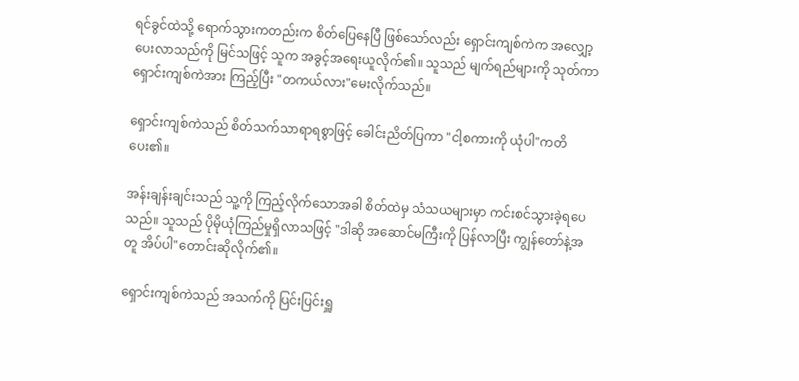ရင်ခွင်ထဲသို့ ရောက်သွားကတည်းက စိတ်ပြေနေပြီ ဖြစ်သော်လည်း ရှောင်းကျစ်ကဲက အလျှော့ပေးလာသည်ကို မြင်သဖြင့် သူက အခွင့်အရေးယူလိုက်၏။ သူသည် မျက်ရည်များကို သုတ်ကာ ရှောင်းကျစ်ကဲအား ကြည့်ပြီး "တကယ်လား"မေးလိုက်သည်။

ရှောင်းကျစ်ကဲသည် စိတ်သက်သာရာရစွာဖြင့် ခေါင်းညိတ်ပြကာ "ငါ့စကားကို ယုံပါ"ကတိပေး၏။

အန်းချန်းချင်းသည် သူ့ကို ကြည့်လိုက်သောအခါ စိတ်ထဲမှ သံသယများမှာ ကင်းစင်သွားခဲ့ရပေသည်။ သူသည် ပိုမိုယုံကြည်မှုရှိလာသဖြင့် "ဒါဆို အဆောင်မကြီးကို ပြန်လာပြီး ကျွန်တော်နဲ့အတူ အိပ်ပါ"တောင်းဆိုလိုက်၏။

ရှောင်းကျစ်ကဲသည် အသက်ကို ပြင်းပြင်းရှူ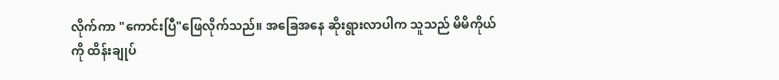လိုက်ကာ "ကောင်းပြီ"ဖြေလိုက်သည်။ အခြေအနေ ဆိုးရွားလာပါက သူသည် မိမိကိုယ်ကို ထိန်းချုပ်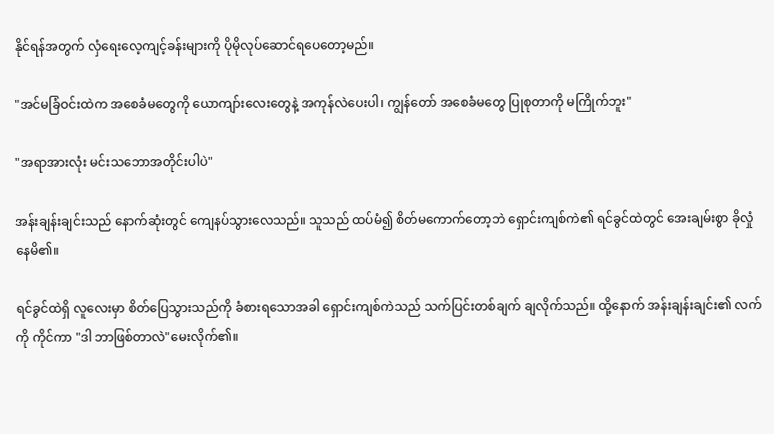နိုင်ရန်အတွက် လှံရေးလေ့ကျင့်ခန်းများကို ပိုမိုလုပ်ဆောင်ရပေတော့မည်။

"အင်မခြံဝင်းထဲက အစေခံမတွေကို ယောကျာ်းလေးတွေနဲ့ အကုန်လဲပေးပါ၊ ကျွန်တော် အစေခံမတွေ ပြုစုတာကို မကြိုက်ဘူး"

"အရာအားလုံး မင်းသဘောအတိုင်းပါပဲ"

အန်းချန်းချင်းသည် နောက်ဆုံးတွင် ကျေနပ်သွားလေသည်။ သူသည် ထပ်မံ၍ စိတ်မကောက်တော့ဘဲ ရှောင်းကျစ်ကဲ၏ ရင်ခွင်ထဲတွင် အေးချမ်းစွာ ခိုလှုံနေမိ၏။

ရင်ခွင်ထဲရှိ လူလေးမှာ စိတ်ပြေသွားသည်ကို ခံစားရသောအခါ ရှောင်းကျစ်ကဲသည် သက်ပြင်းတစ်ချက် ချလိုက်သည်။ ထို့နောက် အန်းချန်းချင်း၏ လက်ကို ကိုင်ကာ "ဒါ ဘာဖြစ်တာလဲ"မေးလိုက်၏။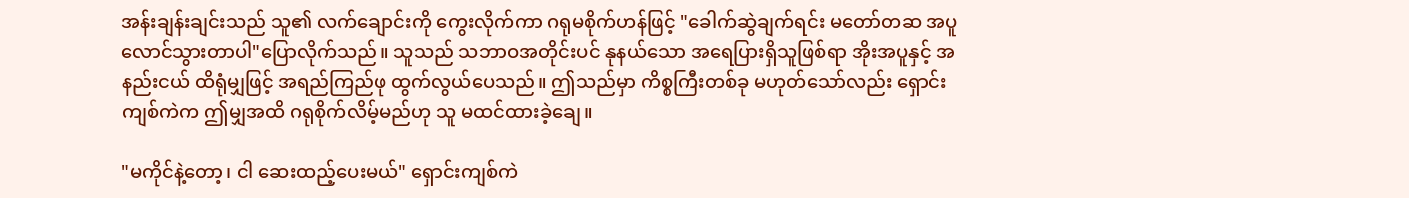အန်းချန်းချင်းသည် သူ၏ လက်ချောင်းကို ကွေးလိုက်ကာ ဂရုမစိုက်ဟန်ဖြင့် "ခေါက်ဆွဲချက်ရင်း မတော်တဆ အပူလောင်သွားတာပါ"ပြောလိုက်သည်။ သူသည် သဘာဝအတိုင်းပင် နုနယ်သော အရေပြားရှိသူဖြစ်ရာ အိုးအပူနှင့် အနည်းငယ် ထိရုံမျှဖြင့် အရည်ကြည်ဖု ထွက်လွယ်ပေသည်။ ဤသည်မှာ ကိစ္စကြီးတစ်ခု မဟုတ်သော်လည်း ရှောင်းကျစ်ကဲက ဤမျှအထိ ဂရုစိုက်လိမ့်မည်ဟု သူ မထင်ထားခဲ့ချေ။

"မကိုင်နဲ့တော့၊ ငါ ဆေးထည့်ပေးမယ်" ရှောင်းကျစ်ကဲ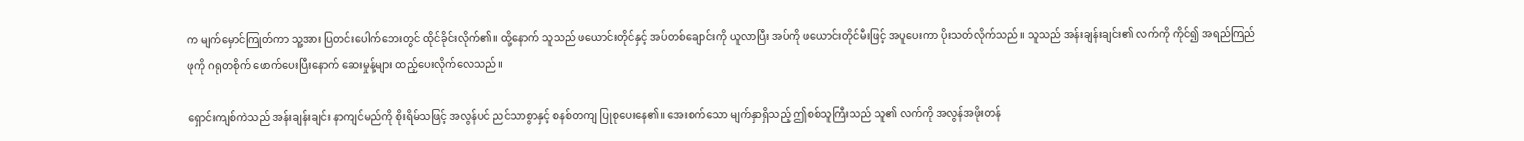က မျက်မှောင်ကြုတ်ကာ သူ့အား ပြတင်းပေါက်ဘေးတွင် ထိုင်ခိုင်းလိုက်၏။ ထို့နောက် သူသည် ဖယောင်းတိုင်နှင့် အပ်တစ်ချောင်းကို ယူလာပြီး အပ်ကို ဖယောင်းတိုင်မီးဖြင့် အပူပေးကာ ပိုးသတ်လိုက်သည်။ သူသည် အန်းချန်းချင်း၏ လက်ကို ကိုင်၍ အရည်ကြည်ဖုကို ဂရုတစိုက် ဖောက်ပေးပြီးနောက် ဆေးမှုန့်များ ထည့်ပေးလိုက်လေသည်။

ရှောင်းကျစ်ကဲသည် အန်းချန်းချင်း နာကျင်မည်ကို စိုးရိမ်သဖြင့် အလွန်ပင် ညင်သာစွာနှင့် စနစ်တကျ ပြုစုပေးနေ၏။ အေးစက်သော မျက်နှာရှိသည့် ဤစစ်သူကြီးသည် သူ၏ လက်ကို အလွန်အဖိုးတန်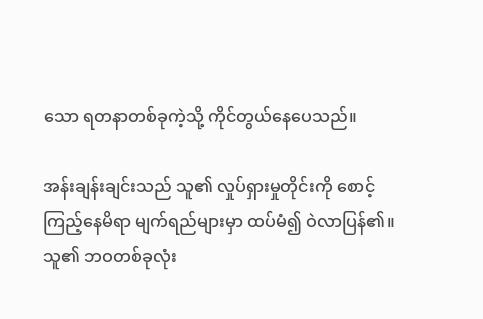သော ရတနာတစ်ခုကဲ့သို့ ကိုင်တွယ်နေပေသည်။

အန်းချန်းချင်းသည် သူ၏ လှုပ်ရှားမှုတိုင်းကို စောင့်ကြည့်နေမိရာ မျက်ရည်များမှာ ထပ်မံ၍ ဝဲလာပြန်၏။ သူ၏ ဘဝတစ်ခုလုံး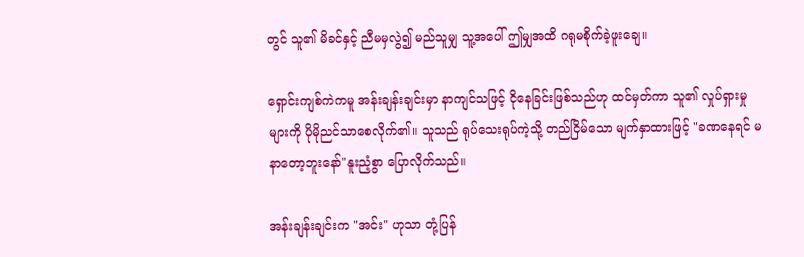တွင် သူ၏ မိခင်နှင့် ညီမမှလွဲ၍ မည်သူမျှ သူ့အပေါ် ဤမျှအထိ ဂရုမစိုက်ခဲ့ဖူးချေ။

ရှောင်းကျစ်ကဲကမူ အန်းချန်းချင်းမှာ နာကျင်သဖြင့် ငိုနေခြင်းဖြစ်သည်ဟု ထင်မှတ်ကာ သူ၏ လှုပ်ရှားမှုများကို ပိုမိုညင်သာစေလိုက်၏။ သူသည် ရုပ်သေးရုပ်ကဲ့သို့ တည်ငြိမ်သော မျက်နှာထားဖြင့် "ခဏနေရင် မနာတော့ဘူးနော်"နူးညံ့စွာ ပြောလိုက်သည်။

အန်းချန်းချင်းက "အင်း" ဟုသာ တုံ့ပြန်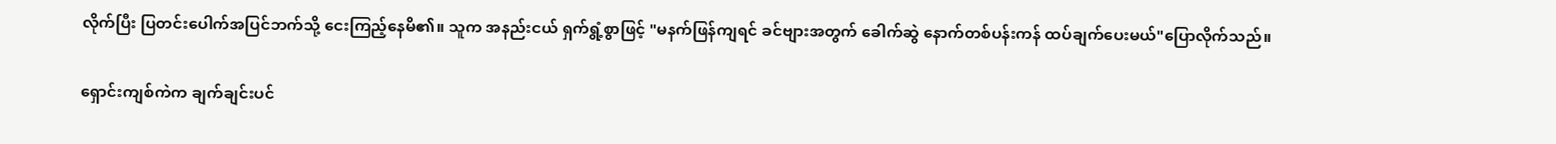လိုက်ပြီး ပြတင်းပေါက်အပြင်ဘက်သို့ ငေးကြည့်နေမိ၏။ သူက အနည်းငယ် ရှက်ရွံ့စွာဖြင့် "မနက်ဖြန်ကျရင် ခင်ဗျားအတွက် ခေါက်ဆွဲ နောက်တစ်ပန်းကန် ထပ်ချက်ပေးမယ်"ပြောလိုက်သည်။

ရှောင်းကျစ်ကဲက ချက်ချင်းပင်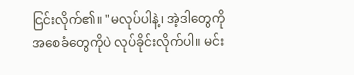ငြင်းလိုက်၏။ "မလုပ်ပါနဲ့၊ အဲ့ဒါတွေကို အစေခံတွေကိုပဲ လုပ်ခိုင်းလိုက်ပါ။ မင်း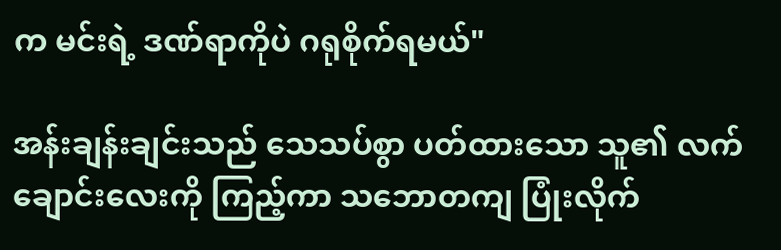က မင်းရဲ့ ဒဏ်ရာကိုပဲ ဂရုစိုက်ရမယ်"

အန်းချန်းချင်းသည် သေသပ်စွာ ပတ်ထားသော သူ၏ လက်ချောင်းလေးကို ကြည့်ကာ သဘောတကျ ပြုံးလိုက်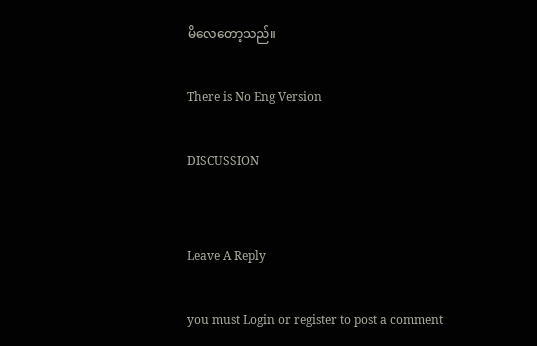မိလေတော့သည်။

There is No Eng Version

DISCUSSION


Leave A Reply

you must Login or register to post a comment